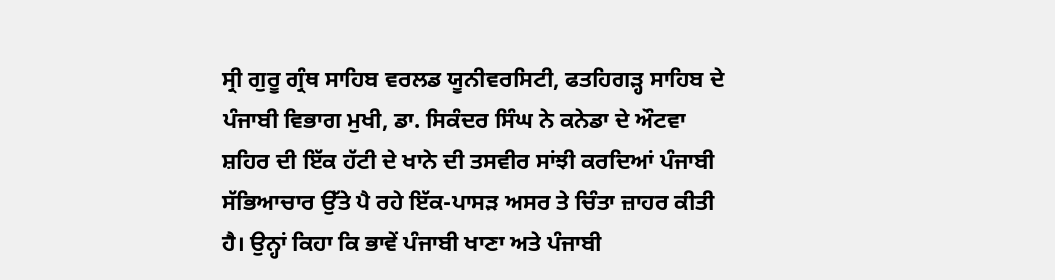ਸ੍ਰੀ ਗੁਰੂ ਗ੍ਰੰਥ ਸਾਹਿਬ ਵਰਲਡ ਯੂਨੀਵਰਸਿਟੀ, ਫਤਹਿਗੜ੍ਹ ਸਾਹਿਬ ਦੇ ਪੰਜਾਬੀ ਵਿਭਾਗ ਮੁਖੀ, ਡਾ. ਸਿਕੰਦਰ ਸਿੰਘ ਨੇ ਕਨੇਡਾ ਦੇ ਔਟਵਾ ਸ਼ਹਿਰ ਦੀ ਇੱਕ ਹੱਟੀ ਦੇ ਖਾਨੇ ਦੀ ਤਸਵੀਰ ਸਾਂਝੀ ਕਰਦਿਆਂ ਪੰਜਾਬੀ ਸੱਭਿਆਚਾਰ ਉੱਤੇ ਪੈ ਰਹੇ ਇੱਕ-ਪਾਸੜ ਅਸਰ ਤੇ ਚਿੰਤਾ ਜ਼ਾਹਰ ਕੀਤੀ ਹੈ। ਉਨ੍ਹਾਂ ਕਿਹਾ ਕਿ ਭਾਵੇਂ ਪੰਜਾਬੀ ਖਾਣਾ ਅਤੇ ਪੰਜਾਬੀ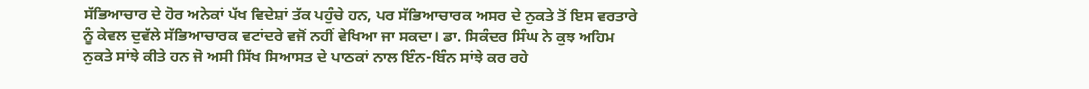ਸੱਭਿਆਚਾਰ ਦੇ ਹੋਰ ਅਨੇਕਾਂ ਪੱਖ ਵਿਦੇਸ਼ਾਂ ਤੱਕ ਪਹੁੰਚੇ ਹਨ, ਪਰ ਸੱਭਿਆਚਾਰਕ ਅਸਰ ਦੇ ਨੁਕਤੇ ਤੋਂ ਇਸ ਵਰਤਾਰੇ ਨੂੰ ਕੇਵਲ ਦੁਵੱਲੇ ਸੱਭਿਆਚਾਰਕ ਵਟਾਂਦਰੇ ਵਜੋਂ ਨਹੀਂ ਵੇਖਿਆ ਜਾ ਸਕਦਾ। ਡਾ. ਸਿਕੰਦਰ ਸਿੰਘ ਨੇ ਕੁਝ ਅਹਿਮ ਨੁਕਤੇ ਸਾਂਝੇ ਕੀਤੇ ਹਨ ਜੋ ਅਸੀ ਸਿੱਖ ਸਿਆਸਤ ਦੇ ਪਾਠਕਾਂ ਨਾਲ ਇੰਨ-ਬਿੰਨ ਸਾਂਝੇ ਕਰ ਰਹੇ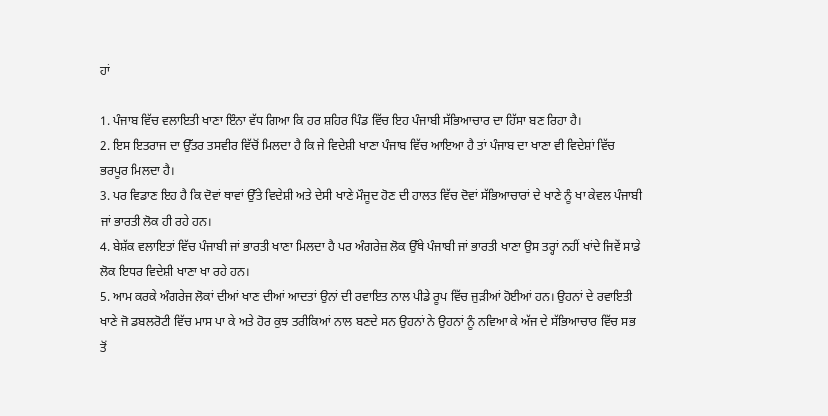ਹਾਂ

1. ਪੰਜਾਬ ਵਿੱਚ ਵਲਾਇਤੀ ਖਾਣਾ ਇੰਨਾ ਵੱਧ ਗਿਆ ਕਿ ਹਰ ਸ਼ਹਿਰ ਪਿੰਡ ਵਿੱਚ ਇਹ ਪੰਜਾਬੀ ਸੱਭਿਆਚਾਰ ਦਾ ਹਿੱਸਾ ਬਣ ਰਿਹਾ ਹੈ।
2. ਇਸ ਇਤਰਾਜ ਦਾ ਉੱਤਰ ਤਸਵੀਰ ਵਿੱਚੋਂ ਮਿਲਦਾ ਹੈ ਕਿ ਜੇ ਵਿਦੇਸ਼ੀ ਖਾਣਾ ਪੰਜਾਬ ਵਿੱਚ ਆਇਆ ਹੈ ਤਾਂ ਪੰਜਾਬ ਦਾ ਖਾਣਾ ਵੀ ਵਿਦੇਸ਼ਾਂ ਵਿੱਚ ਭਰਪੂਰ ਮਿਲਦਾ ਹੈ।
3. ਪਰ ਵਿਡਾਣ ਇਹ ਹੈ ਕਿ ਦੋਵਾਂ ਥਾਵਾਂ ਉੱਤੇ ਵਿਦੇਸ਼ੀ ਅਤੇ ਦੇਸੀ ਖਾਣੇ ਮੌਜੂਦ ਹੋਣ ਦੀ ਹਾਲਤ ਵਿੱਚ ਦੋਵਾਂ ਸੱਭਿਆਚਾਰਾਂ ਦੇ ਖਾਣੇ ਨੂੰ ਖਾ ਕੇਵਲ ਪੰਜਾਬੀ ਜਾਂ ਭਾਰਤੀ ਲੋਕ ਹੀ ਰਹੇ ਹਨ।
4. ਬੇਸ਼ੱਕ ਵਲਾਇਤਾਂ ਵਿੱਚ ਪੰਜਾਬੀ ਜਾਂ ਭਾਰਤੀ ਖਾਣਾ ਮਿਲਦਾ ਹੈ ਪਰ ਅੰਗਰੇਜ਼ ਲੋਕ ਉੱਥੇ ਪੰਜਾਬੀ ਜਾਂ ਭਾਰਤੀ ਖਾਣਾ ਉਸ ਤਰ੍ਹਾਂ ਨਹੀਂ ਖਾਂਦੇ ਜਿਵੇਂ ਸਾਡੇ ਲੋਕ ਇਧਰ ਵਿਦੇਸ਼ੀ ਖਾਣਾ ਖਾ ਰਹੇ ਹਨ।
5. ਆਮ ਕਰਕੇ ਅੰਗਰੇਜ ਲੋਕਾਂ ਦੀਆਂ ਖਾਣ ਦੀਆਂ ਆਦਤਾਂ ਉਨਾਂ ਦੀ ਰਵਾਇਤ ਨਾਲ ਪੀਡੇ ਰੂਪ ਵਿੱਚ ਜੁੜੀਆਂ ਹੋਈਆਂ ਹਨ। ਉਹਨਾਂ ਦੇ ਰਵਾਇਤੀ ਖਾਣੇ ਜੋ ਡਬਲਰੋਟੀ ਵਿੱਚ ਮਾਸ ਪਾ ਕੇ ਅਤੇ ਹੋਰ ਕੁਝ ਤਰੀਕਿਆਂ ਨਾਲ ਬਣਦੇ ਸਨ ਉਹਨਾਂ ਨੇ ਉਹਨਾਂ ਨੂੰ ਨਵਿਆ ਕੇ ਅੱਜ ਦੇ ਸੱਭਿਆਚਾਰ ਵਿੱਚ ਸਭ ਤੋਂ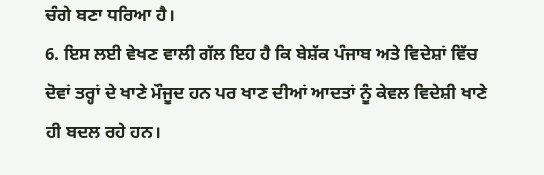ਚੰਗੇ ਬਣਾ ਧਰਿਆ ਹੈ।
6. ਇਸ ਲਈ ਵੇਖਣ ਵਾਲੀ ਗੱਲ ਇਹ ਹੈ ਕਿ ਬੇਸ਼ੱਕ ਪੰਜਾਬ ਅਤੇ ਵਿਦੇਸ਼ਾਂ ਵਿੱਚ ਦੋਵਾਂ ਤਰ੍ਹਾਂ ਦੇ ਖਾਣੇ ਮੌਜੂਦ ਹਨ ਪਰ ਖਾਣ ਦੀਆਂ ਆਦਤਾਂ ਨੂੰ ਕੇਵਲ ਵਿਦੇਸ਼ੀ ਖਾਣੇ ਹੀ ਬਦਲ ਰਹੇ ਹਨ।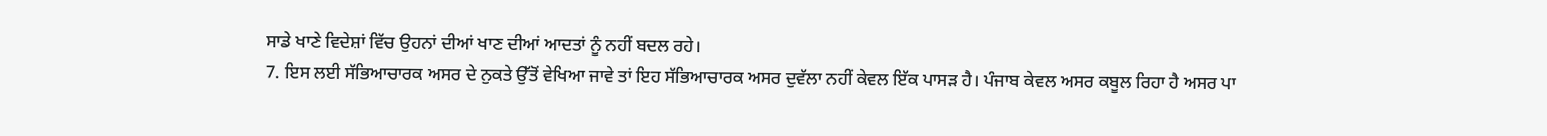ਸਾਡੇ ਖਾਣੇ ਵਿਦੇਸ਼ਾਂ ਵਿੱਚ ਉਹਨਾਂ ਦੀਆਂ ਖਾਣ ਦੀਆਂ ਆਦਤਾਂ ਨੂੰ ਨਹੀਂ ਬਦਲ ਰਹੇ।
7. ਇਸ ਲਈ ਸੱਭਿਆਚਾਰਕ ਅਸਰ ਦੇ ਨੁਕਤੇ ਉੱਤੋਂ ਵੇਖਿਆ ਜਾਵੇ ਤਾਂ ਇਹ ਸੱਭਿਆਚਾਰਕ ਅਸਰ ਦੁਵੱਲਾ ਨਹੀਂ ਕੇਵਲ ਇੱਕ ਪਾਸੜ ਹੈ। ਪੰਜਾਬ ਕੇਵਲ ਅਸਰ ਕਬੂਲ ਰਿਹਾ ਹੈ ਅਸਰ ਪਾ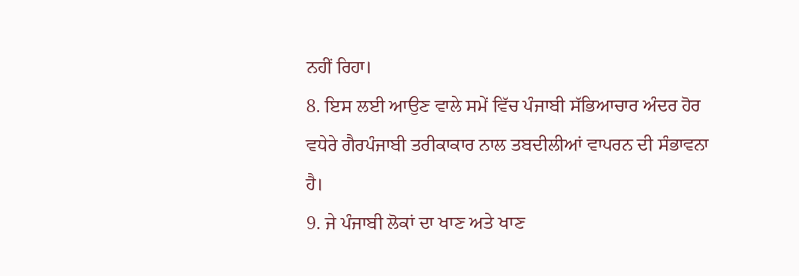ਨਹੀਂ ਰਿਹਾ।
8. ਇਸ ਲਈ ਆਉਣ ਵਾਲੇ ਸਮੇਂ ਵਿੱਚ ਪੰਜਾਬੀ ਸੱਭਿਆਚਾਰ ਅੰਦਰ ਹੋਰ ਵਧੇਰੇ ਗੈਰਪੰਜਾਬੀ ਤਰੀਕਾਕਾਰ ਨਾਲ ਤਬਦੀਲੀਆਂ ਵਾਪਰਨ ਦੀ ਸੰਭਾਵਨਾ ਹੈ।
9. ਜੇ ਪੰਜਾਬੀ ਲੋਕਾਂ ਦਾ ਖਾਣ ਅਤੇ ਖਾਣ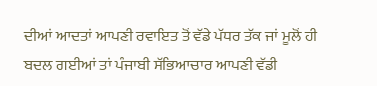ਦੀਆਂ ਆਦਤਾਂ ਆਪਣੀ ਰਵਾਇਤ ਤੋਂ ਵੱਡੇ ਪੱਧਰ ਤੱਕ ਜਾਂ ਮੂਲੋਂ ਹੀ ਬਦਲ ਗਈਆਂ ਤਾਂ ਪੰਜਾਬੀ ਸੱਭਿਆਚਾਰ ਆਪਣੀ ਵੱਡੀ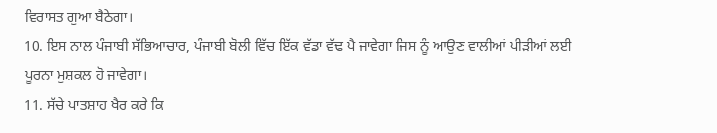ਵਿਰਾਸਤ ਗੁਆ ਬੈਠੇਗਾ।
10. ਇਸ ਨਾਲ ਪੰਜਾਬੀ ਸੱਭਿਆਚਾਰ, ਪੰਜਾਬੀ ਬੋਲੀ ਵਿੱਚ ਇੱਕ ਵੱਡਾ ਵੱਢ ਪੈ ਜਾਵੇਗਾ ਜਿਸ ਨੂੰ ਆਉਣ ਵਾਲੀਆਂ ਪੀੜੀਆਂ ਲਈ ਪੂਰਨਾ ਮੁਸ਼ਕਲ ਹੋ ਜਾਵੇਗਾ।
11. ਸੱਚੇ ਪਾਤਸ਼ਾਹ ਖੈਰ ਕਰੇ ਕਿ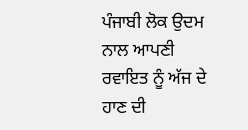ਪੰਜਾਬੀ ਲੋਕ ਉਦਮ ਨਾਲ ਆਪਣੀ ਰਵਾਇਤ ਨੂੰ ਅੱਜ ਦੇ ਹਾਣ ਦੀ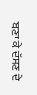ਬਣਾ ਕੇ ਦੱਸਣ ਦੇ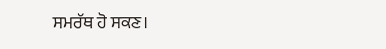ਸਮਰੱਥ ਹੋ ਸਕਣ।